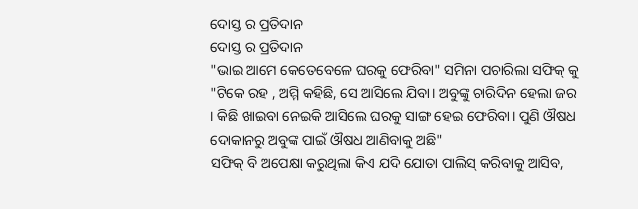ଦୋସ୍ତ ର ପ୍ରତିଦାନ
ଦୋସ୍ତ ର ପ୍ରତିଦାନ
"ଭାଇ ଆମେ କେତେବେଳେ ଘରକୁ ଫେରିବା" ସମିନା ପଚାରିଲା ସଫିକ୍ କୁ
"ଟିକେ ରହ , ଅମ୍ମି କହିଛି, ସେ ଆସିଲେ ଯିବା। ଅବୁଙ୍କୁ ଚାରିଦିନ ହେଲା ଜର । କିଛି ଖାଇବା ନେଇକି ଆସିଲେ ଘରକୁ ସାଙ୍ଗ ହେଇ ଫେରିବା। ପୁଣି ଔଷଧ ଦୋକାନରୁ ଅବୁଙ୍କ ପାଇଁ ଔଷଧ ଆଣିବାକୁ ଅଛି"
ସଫିକ୍ ବି ଅପେକ୍ଷା କରୁଥିଲା କିଏ ଯଦି ଯୋତା ପାଲିସ୍ କରିବାକୁ ଆସିବ,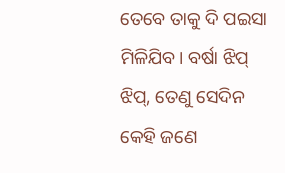ତେବେ ତାକୁ ଦି ପଇସା ମିଳିଯିବ। ବର୍ଷା ଝିପ୍ ଝିପ୍, ତେଣୁ ସେଦିନ କେହି ଜଣେ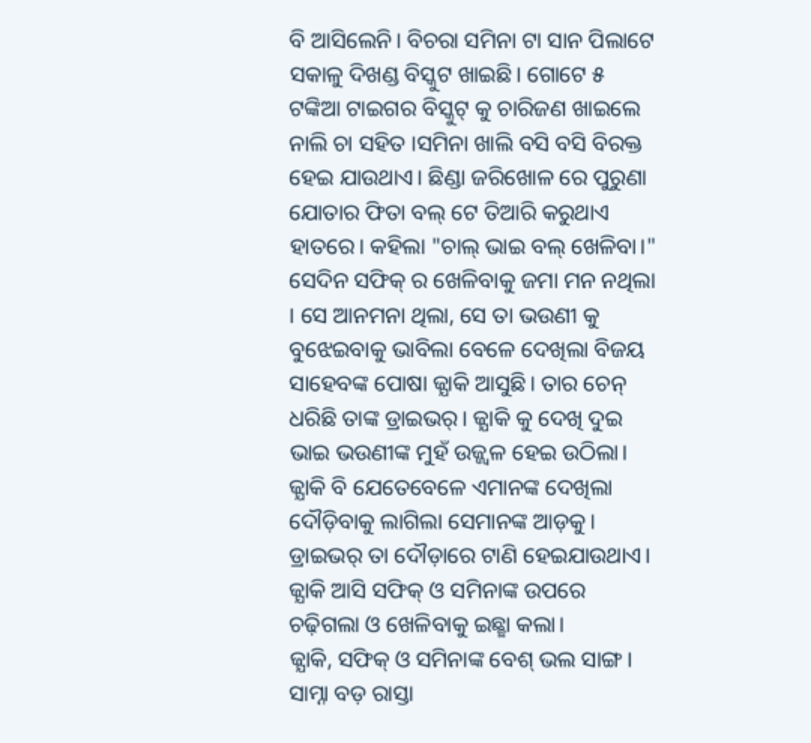ବି ଆସିଲେନି। ବିଚରା ସମିନା ଟା ସାନ ପିଲାଟେ ସକାଳୁ ଦିଖଣ୍ଡ ବିସ୍କୁଟ ଖାଇଛି। ଗୋଟେ ୫ ଟଙ୍କିଆ ଟାଇଗର ବିସ୍କୁଟ୍ କୁ ଚାରିଜଣ ଖାଇଲେ ନାଲି ଚା ସହିତ ।ସମିନା ଖାଲି ବସି ବସି ବିରକ୍ତ ହେଇ ଯାଉଥାଏ। ଛିଣ୍ଡା ଜରିଖୋଳ ରେ ପୁରୁଣା ଯୋତାର ଫିତା ବଲ୍ ଟେ ତିଆରି କରୁଥାଏ ହାତରେ। କହିଲା "ଚାଲ୍ ଭାଇ ବଲ୍ ଖେଳିବା।" ସେଦିନ ସଫିକ୍ ର ଖେଳିବାକୁ ଜମା ମନ ନଥିଲା । ସେ ଆନମନା ଥିଲା, ସେ ତା ଭଉଣୀ କୁ ବୁଝେଇବାକୁ ଭାବିଲା ବେଳେ ଦେଖିଲା ବିଜୟ ସାହେବଙ୍କ ପୋଷା ଜ୍ଯାକି ଆସୁଛି। ତାର ଚେନ୍ ଧରିଛି ତାଙ୍କ ଡ୍ରାଇଭର୍। ଜ୍ଯାକି କୁ ଦେଖି ଦୁଇ ଭାଇ ଭଉଣୀଙ୍କ ମୁହଁ ଉଜ୍ଜ୍ବଳ ହେଇ ଉଠିଲା। ଜ୍ଯାକି ବି ଯେତେବେଳେ ଏମାନଙ୍କ ଦେଖିଲା ଦୌଡ଼ିବାକୁ ଲାଗିଲା ସେମାନଙ୍କ ଆଡ଼କୁ। ଡ୍ରାଇଭର୍ ତା ଦୌଡ଼ାରେ ଟାଣି ହେଇଯାଉଥାଏ। ଜ୍ଯାକି ଆସି ସଫିକ୍ ଓ ସମିନାଙ୍କ ଉପରେ ଚଢ଼ିଗଲା ଓ ଖେଳିବାକୁ ଇଛ୍ଛା କଲା।
ଜ୍ଯାକି, ସଫିକ୍ ଓ ସମିନାଙ୍କ ବେଶ୍ ଭଲ ସାଙ୍ଗ । ସାମ୍ନା ବଡ଼ ରାସ୍ତା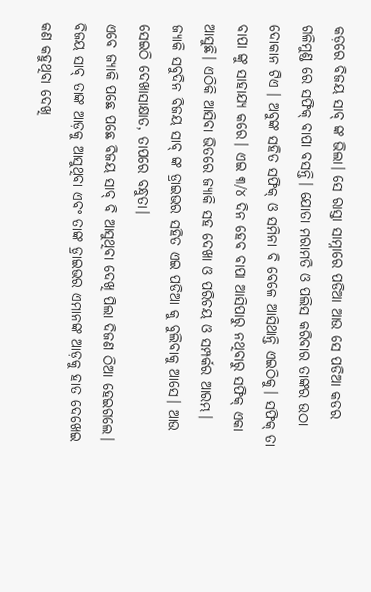କଡ଼ରେ ବିଜୟ ସାବ୍ ଙ୍କ ଭିଲା। ସେ ରାସ୍ତା ସାମ୍ନାରେ ପଡିଆ ଆଉ ସେ ପଡିଆ କଡର ଗଳିମୁଣ୍ଡ ରେ ସଫିକ୍ ବାପା ବସନ୍ତି। ଯୋତା ମରାମତି ଓ ପଲିସ କରିବାର ତାଙ୍କର ଉଠା ଦୋକାନ ଟିଏ । ଅବୁଙ୍କ ସହିତ ସଫିକ୍ ଓ ସମିନା ବି ବେଳେ ଆସିଥାନ୍ତି ଏଇଠିକୁ। ସଫିକ୍ ତା ବାପା ଙ୍କୁ ସାହାଯ୍ୟ କରେ। ଏଇ ୩/୪ ଦିନ ହେବ ବାପା ଆସିପାରୁ ନଥିବାରୁ ସଫିକ୍ ଏକା ଆସୁଛି। ଏଠିକି ଆସିବା ଭିତରେ ଜ୍ଯାକି ସହ ଦେଖା ଓ ପରିଚୟ ଓ ସମ୍ପର୍କର ଆରମ୍ଭ। ଜ୍ଯାକି ସବୁଦିନ ବିଜୟ ସାବ୍ ଙ୍କ ଡ୍ରାଇଭର ସହିତ ଏଇ ପଡିଆ କୁ ବୁଲିବାକୁ ଆସେ। ଆଉ ସେଇଠି ଦେଖାସାକ୍ଷାତ, ତାପରେ ବନ୍ଧୁତା।
ଏବେ ଜ୍ଯାକି ପଛେ ପଛେ ବିଜୟ ସାବ୍ ବି ଆସୁଥିବା ଦେଖି ପିଲା ଦିଜଣ ଠିଆ ହେଇଗଲେ। ବିଜୟ ସାବ୍ ତାଙ୍କ ଆଡ଼କୁ ଆସୁଥିବା ଏବଂ ତାଙ୍କ ଡ଼୍ରାଇଭର ଏମାନଙ୍କ ଆଡ଼କୁ ହାତ ଦେଖେଇ କଣ କହୁଥିବା ଦେଖି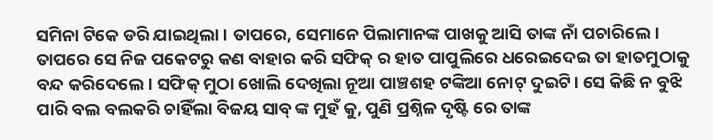ସମିନା ଟିକେ ଡରି ଯାଇଥିଲା। ତାପରେ, ସେମାନେ ପିଲାମାନଙ୍କ ପାଖକୁ ଆସି ତାଙ୍କ ନାଁ ପଚାରିଲେ। ତାପରେ ସେ ନିଜ ପକେଟରୁ କଣ ବାହାର କରି ସଫିକ୍ ର ହାତ ପାପୁଲିରେ ଧରେଇଦେଇ ତା ହାତମୁଠାକୁ ବନ୍ଦ କରିଦେଲେ । ସଫିକ୍ ମୁଠା ଖୋଲି ଦେଖିଲା ନୂଆ ପାଞ୍ଚଶହ ଟଙ୍କିଆ ନୋଟ୍ ଦୁଇଟି। ସେ କିଛି ନ ବୁଝି ପାରି ବଲ ବଲକରି ଚାହିଁଲା ବିଜୟ ସାବ୍ ଙ୍କ ମୁହଁ କୁ, ପୁଣି ପ୍ରଶ୍ନିଳ ଦୃଷ୍ଟି ରେ ତାଙ୍କ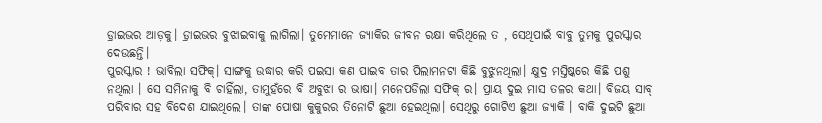ଡ଼୍ରାଇଭର ଆଡ଼କୁ। ଡ଼୍ରାଇଭର ବୁଝାଇବାକୁ ଲାଗିଲା। ତୁମେମାନେ ଜ୍ଯାକିର ଜୀବନ ରକ୍ଷା କରିଥିଲେ ତ , ସେଥିପାଇଁ ବାବୁ ତୁମକୁ ପୁରସ୍କାର ଦେଉଛନ୍ତି।
ପୁରସ୍କାର ! ଭାବିଲା ସଫିକ୍। ସାଙ୍ଗକୁ ଉଦ୍ଧାର କରି ପଇସା କଣ ପାଇବ ତାର ପିଲାମନଟା କିଛି ବୁଝୁନଥିଲା। କ୍ଷୁଦ୍ର ମସ୍ତିଷ୍କରେ କିଛି ପଶୁ ନଥିଲା । ସେ ସମିନାକୁ ବି ଚାହିଁଲା, ତାମୁହଁରେ ବି ଅବୁଝା ର ଭାଷା। ମନେପଡିଲା ସଫିକ୍ ର। ପ୍ରାୟ ଦୁଇ ମାସ ତଳର କଥା। ବିଜୟ ସାବ୍ ପରିବାର ସହ ବିଦେଶ ଯାଇଥିଲେ। ତାଙ୍କ ପୋଷା କୁକୁରର ତିନୋଟି ଛୁଆ ହେଇଥିଲା। ସେଥିରୁ ଗୋଟିଏ ଛୁଆ ଜ୍ଯାକି । ବାକି ଦୁଇଟି ଛୁଆ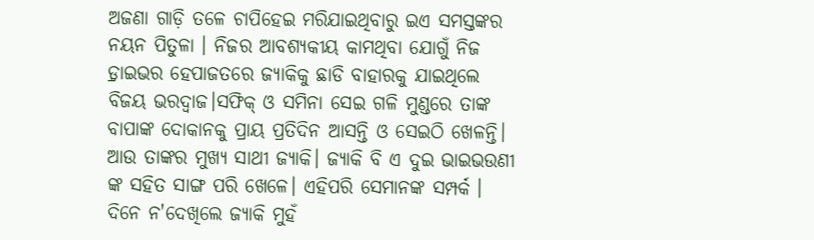ଅଜଣା ଗାଡ଼ି ତଳେ ଚାପିହେଇ ମରିଯାଇଥିବାରୁ ଇଏ ସମସ୍ତଙ୍କର ନୟନ ପିତୁଳା । ନିଜର ଆବଶ୍ୟକୀୟ କାମଥିବା ଯୋଗୁଁ ନିଜ ଡ଼୍ରାଇଭର ହେପାଜତରେ ଜ୍ଯାକିକୁ ଛାଡି ବାହାରକୁ ଯାଇଥିଲେ ବିଜୟ ଭରଦ୍ୱାଜ।ସଫିକ୍ ଓ ସମିନା ସେଇ ଗଳି ମୁଣ୍ଡରେ ତାଙ୍କ ବାପାଙ୍କ ଦୋକାନକୁ ପ୍ରାୟ ପ୍ରତିଦିନ ଆସନ୍ତି ଓ ସେଇଠି ଖେଳନ୍ତି। ଆଉ ତାଙ୍କର ମୁଖ୍ୟ ସାଥୀ ଜ୍ଯାକି। ଜ୍ଯାକି ବି ଏ ଦୁଇ ଭାଇଭଉଣୀ ଙ୍କ ସହିତ ସାଙ୍ଗ ପରି ଖେଳେ। ଏହିପରି ସେମାନଙ୍କ ସମ୍ପର୍କ । ଦିନେ ନ'ଦେଖିଲେ ଜ୍ଯାକି ମୁହଁ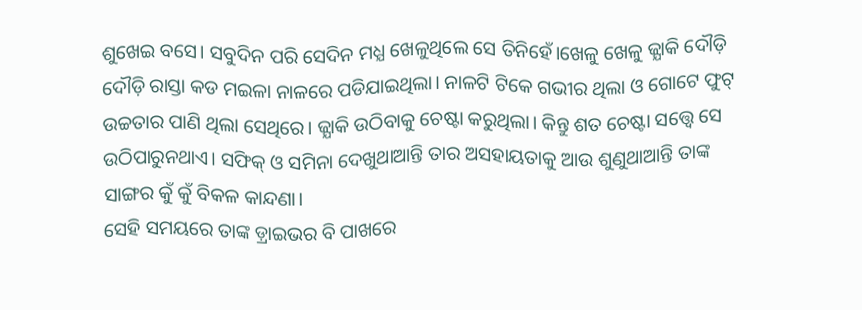ଶୁଖେଇ ବସେ। ସବୁଦିନ ପରି ସେଦିନ ମଧ୍ଯ ଖେଳୁଥିଲେ ସେ ତିନିହେଁ।ଖେଳୁ ଖେଳୁ ଜ୍ଯାକି ଦୌଡ଼ି ଦୌଡ଼ି ରାସ୍ତା କଡ ମଇଳା ନାଳରେ ପଡିଯାଇଥିଲା। ନାଳଟି ଟିକେ ଗଭୀର ଥିଲା ଓ ଗୋଟେ ଫୁଟ୍ ଉଚ୍ଚତାର ପାଣି ଥିଲା ସେଥିରେ। ଜ୍ଯାକି ଉଠିବାକୁ ଚେଷ୍ଟା କରୁଥିଲା। କିନ୍ତୁ ଶତ ଚେଷ୍ଟା ସତ୍ତ୍ବେ ସେ ଉଠିପାରୁନଥାଏ। ସଫିକ୍ ଓ ସମିନା ଦେଖୁଥାଆନ୍ତି ତାର ଅସହାୟତାକୁ ଆଉ ଶୁଣୁଥାଆନ୍ତି ତାଙ୍କ ସାଙ୍ଗର କୁଁ କୁଁ ବିକଳ କାନ୍ଦଣା।
ସେହି ସମୟରେ ତାଙ୍କ ଡ଼୍ରାଇଭର ବି ପାଖରେ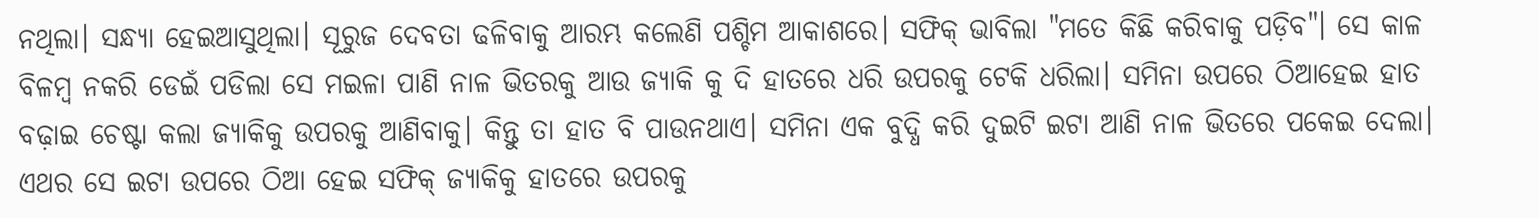ନଥିଲା। ସନ୍ଧ୍ୟା ହେଇଆସୁଥିଲା। ସୂରୁଜ ଦେବତା ଢଳିବାକୁ ଆରମ୍ଭ କଲେଣି ପଶ୍ଚିମ ଆକାଶରେ। ସଫିକ୍ ଭାବିଲା "ମତେ କିଛି କରିବାକୁ ପଡ଼ିବ"। ସେ କାଳ ବିଳମ୍ବ ନକରି ଡେଇଁ ପଡିଲା ସେ ମଇଳା ପାଣି ନାଳ ଭିତରକୁ ଆଉ ଜ୍ଯାକି କୁ ଦି ହାତରେ ଧରି ଉପରକୁ ଟେକି ଧରିଲା। ସମିନା ଉପରେ ଠିଆହେଇ ହାତ ବଢ଼ାଇ ଚେଷ୍ଟା କଲା ଜ୍ଯାକିକୁ ଉପରକୁ ଆଣିବାକୁ। କିନ୍ତୁ ତା ହାତ ବି ପାଉନଥାଏ। ସମିନା ଏକ ବୁଦ୍ଧି କରି ଦୁଇଟି ଇଟା ଆଣି ନାଳ ଭିତରେ ପକେଇ ଦେଲା। ଏଥର ସେ ଇଟା ଉପରେ ଠିଆ ହେଇ ସଫିକ୍ ଜ୍ଯାକିକୁ ହାତରେ ଉପରକୁ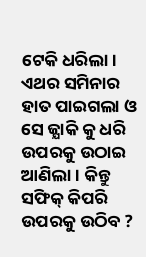ଟେକି ଧରିଲା। ଏଥର ସମିନାର ହାତ ପାଇଗଲା ଓ ସେ ଜ୍ଯାକି କୁ ଧରି ଉପରକୁ ଉଠାଇ ଆଣିଲା । କିନ୍ତୁ ସଫିକ୍ କିପରି ଉପରକୁ ଉଠିବ ?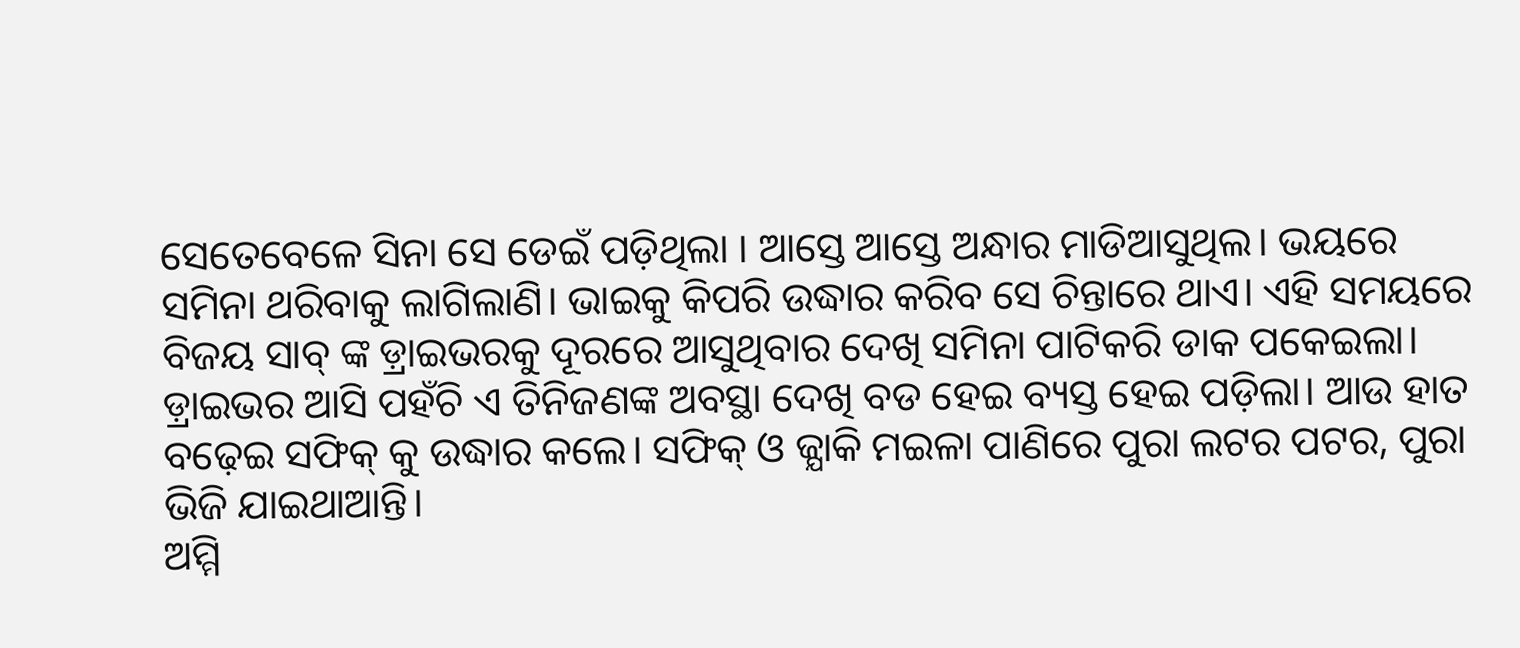ସେତେବେଳେ ସିନା ସେ ଡେଇଁ ପଡ଼ିଥିଲା । ଆସ୍ତେ ଆସ୍ତେ ଅନ୍ଧାର ମାଡିଆସୁଥିଲ। ଭୟରେ ସମିନା ଥରିବାକୁ ଲାଗିଲାଣି। ଭାଇକୁ କିପରି ଉଦ୍ଧାର କରିବ ସେ ଚିନ୍ତାରେ ଥାଏ। ଏହି ସମୟରେ ବିଜୟ ସାବ୍ ଙ୍କ ଡ଼୍ରାଇଭରକୁ ଦୂରରେ ଆସୁଥିବାର ଦେଖି ସମିନା ପାଟିକରି ଡାକ ପକେଇଲା। ଡ଼୍ରାଇଭର ଆସି ପହଁଚି ଏ ତିନିଜଣଙ୍କ ଅବସ୍ଥା ଦେଖି ବଡ ହେଇ ବ୍ୟସ୍ତ ହେଇ ପଡ଼ିଲା। ଆଉ ହାତ ବଢ଼େଇ ସଫିକ୍ କୁ ଉଦ୍ଧାର କଲେ। ସଫିକ୍ ଓ ଜ୍ଯାକି ମଇଳା ପାଣିରେ ପୁରା ଲଟର ପଟର, ପୁରା ଭିଜି ଯାଇଥାଆନ୍ତି।
ଅମ୍ମି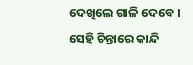ଦେଖିଲେ ଗାଳି ଦେବେ । ସେହି ଚିନ୍ତାରେ କାନ୍ଦି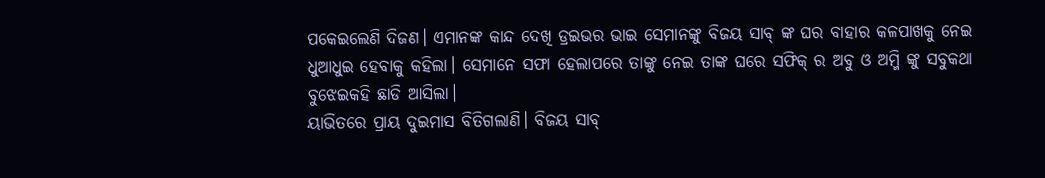ପକେଇଲେଣି ଦିଜଣ। ଏମାନଙ୍କ କାନ୍ଦ ଦେଖି ଡ୍ରଇଭର ଭାଇ ସେମାନଙ୍କୁ ବିଜୟ ସାବ୍ ଙ୍କ ଘର ବାହାର କଳପାଖକୁ ନେଇ ଧୁଆଧୁଇ ହେବାକୁ କହିଲା। ସେମାନେ ସଫା ହେଲାପରେ ତାଙ୍କୁ ନେଇ ତାଙ୍କ ଘରେ ସଫିକ୍ ର ଅବୁ ଓ ଅମ୍ମି ଙ୍କୁ ସବୁକଥା ବୁଝେଇକହି ଛାଡି ଆସିଲା।
ୟାଭିତରେ ପ୍ରାୟ ଦୁଇମାସ ବିତିଗଲାଣି। ବିଜୟ ସାବ୍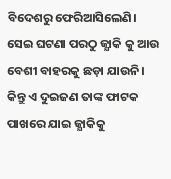ବିଦେଶରୁ ଫେରିଆସିଲେଣି। ସେଇ ଘଟଣା ପରଠୁ ଜ୍ଯାକି କୁ ଆଉ ବେଶୀ ବାହରକୁ ଛଡ଼ା ଯାଉନି। କିନ୍ତୁ ଏ ଦୁଇଜଣ ତାଙ୍କ ଫାଟକ ପାଖରେ ଯାଇ ଜ୍ଯାକିକୁ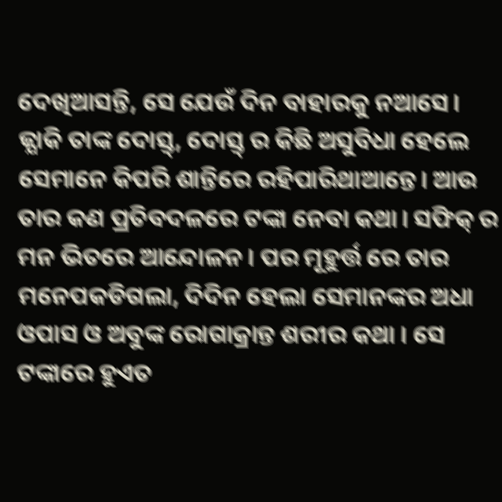ଦେଖିଆସନ୍ତି, ସେ ଯେଉଁ ଦିନ ବାହାରକୁ ନଆସେ।
ଜ୍ଯାକି ତାଙ୍କ ଦୋସ୍ତ୍, ଦୋସ୍ତ୍ ର କିଛି ଅସୁବିଧା ହେଲେ ସେମାନେ କିପରି ଶାନ୍ତିରେ ରହିପାରିଥାଆନ୍ତେ। ଆଉ ତାର କଣ ପ୍ରତିବଦଳରେ ଟଙ୍କା ନେବା କଥା। ସଫିକ୍ ର ମନ ଭିତରେ ଆନ୍ଦୋଳନ। ପର ମୂହୁର୍ତ୍ତ ରେ ତାର ମନେପକଡିଗଲା, ଦିଦିନ ହେଲା ସେମାନଙ୍କର ଅଧା ଓପାସ ଓ ଅବୁଙ୍କ ରୋଗାକ୍ରାନ୍ତ ଶରୀର କଥା । ସେ ଟଙ୍କାରେ ହୁଏତ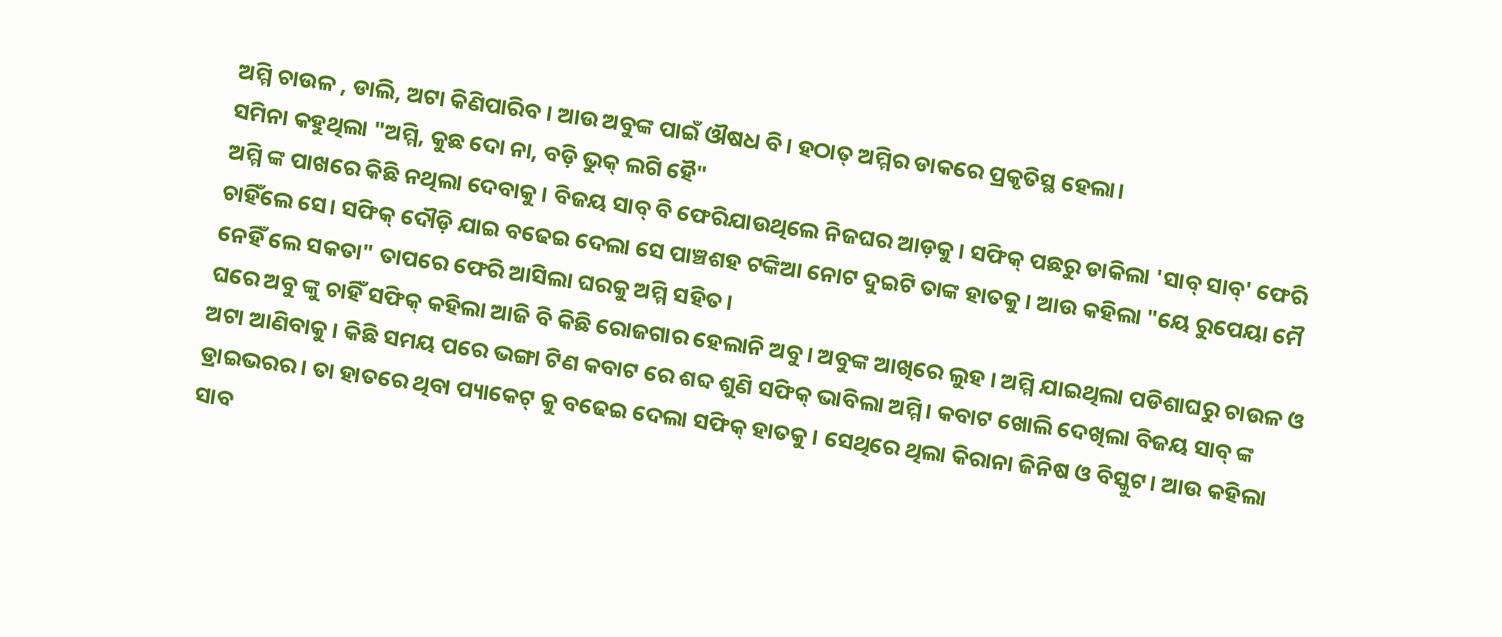ଅମ୍ମି ଚାଉଳ , ଡାଲି, ଅଟା କିଣିପାରିବ । ଆଉ ଅବୁଙ୍କ ପାଇଁ ଔଷଧ ବି। ହଠାତ୍ ଅମ୍ମିର ଡାକରେ ପ୍ରକୃତିସ୍ଥ ହେଲା।
ସମିନା କହୁଥିଲା "ଅମ୍ମି, କୁଛ ଦୋ ନା, ବଡ଼ି ଭୁକ୍ ଲଗି ହୈ"
ଅମ୍ମି ଙ୍କ ପାଖରେ କିଛି ନଥିଲା ଦେବାକୁ। ବିଜୟ ସାବ୍ ବି ଫେରିଯାଉଥିଲେ ନିଜଘର ଆଡ଼କୁ। ସଫିକ୍ ପଛରୁ ଡାକିଲା 'ସାବ୍ ସାବ୍' ଫେରି ଚାହିଁଲେ ସେ। ସଫିକ୍ ଦୌଡ଼ି ଯାଇ ବଢେଇ ଦେଲା ସେ ପାଞ୍ଚଶହ ଟଙ୍କିଆ ନୋଟ ଦୁଇଟି ତାଙ୍କ ହାତକୁ। ଆଉ କହିଲା "ୟେ ରୁପେୟା ମୈ ନେହିଁ ଲେ ସକତା" ତାପରେ ଫେରି ଆସିଲା ଘରକୁ ଅମ୍ମି ସହିତ।
ଘରେ ଅବୁ ଙ୍କୁ ଚାହିଁ ସଫିକ୍ କହିଲା ଆଜି ବି କିଛି ରୋଜଗାର ହେଲାନି ଅବୁ। ଅବୁଙ୍କ ଆଖିରେ ଲୁହ । ଅମ୍ମି ଯାଇଥିଲା ପଡିଶାଘରୁ ଚାଉଳ ଓ ଅଟା ଆଣିବାକୁ। କିଛି ସମୟ ପରେ ଭଙ୍ଗା ଟିଣ କବାଟ ରେ ଶବ୍ଦ ଶୁଣି ସଫିକ୍ ଭାବିଲା ଅମ୍ମି। କବାଟ ଖୋଲି ଦେଖିଲା ବିଜୟ ସାବ୍ ଙ୍କ ଡ୍ରାଇଭରର। ତା ହାତରେ ଥିବା ପ୍ୟାକେଟ୍ କୁ ବଢେଇ ଦେଲା ସଫିକ୍ ହାତକୁ। ସେଥିରେ ଥିଲା କିରାନା ଜିନିଷ ଓ ବିସ୍କୁଟ। ଆଉ କହିଲା ସାବ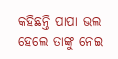କହିଛନ୍ତି ପାପା ଭଲ ହେଲେ ତାଙ୍କୁ ନେଇ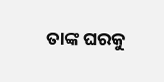ତାଙ୍କ ଘରକୁ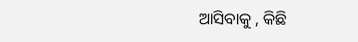ଆସିବାକୁ , କିଛି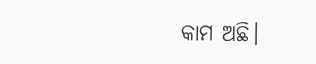କାମ ଅଛି।